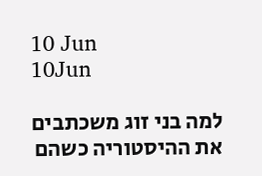10 Jun
10Jun

למה בני זוג משכתבים את ההיסטוריה כשהם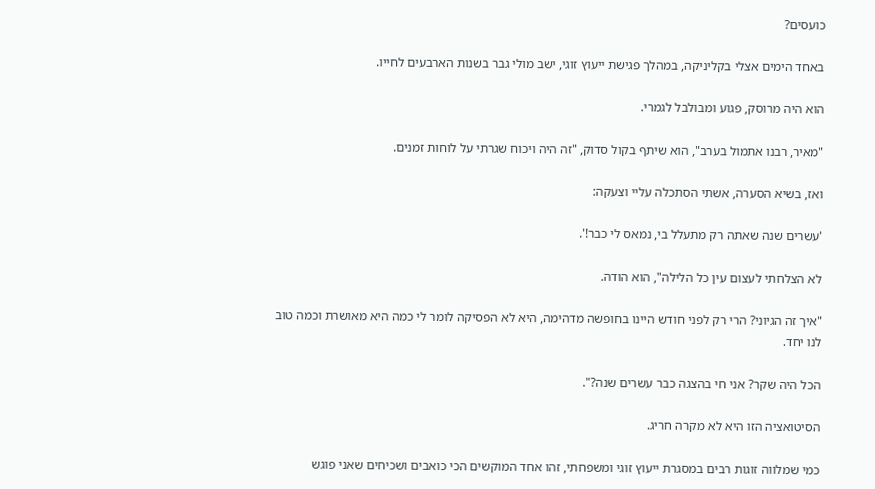כועסים?

באחד הימים אצלי בקליניקה, במהלך פגישת ייעוץ זוגי, ישב מולי גבר בשנות הארבעים לחייו.

הוא היה מרוסק, פגוע ומבולבל לגמרי.

"מאיר, רבנו אתמול בערב", הוא שיתף בקול סדוק, "זה היה ויכוח שגרתי על לוחות זמנים.

ואז, בשיא הסערה, אשתי הסתכלה עליי וצעקה:

'עשרים שנה שאתה רק מתעלל בי, נמאס לי כבר!'.

לא הצלחתי לעצום עין כל הלילה", הוא הודה.

"איך זה הגיוני? הרי רק לפני חודש היינו בחופשה מדהימה, היא לא הפסיקה לומר לי כמה היא מאושרת וכמה טוב לנו יחד.

הכל היה שקר? אני חי בהצגה כבר עשרים שנה?".

הסיטואציה הזו היא לא מקרה חריג.

כמי שמלווה זוגות רבים במסגרת ייעוץ זוגי ומשפחתי, זהו אחד המוקשים הכי כואבים ושכיחים שאני פוגש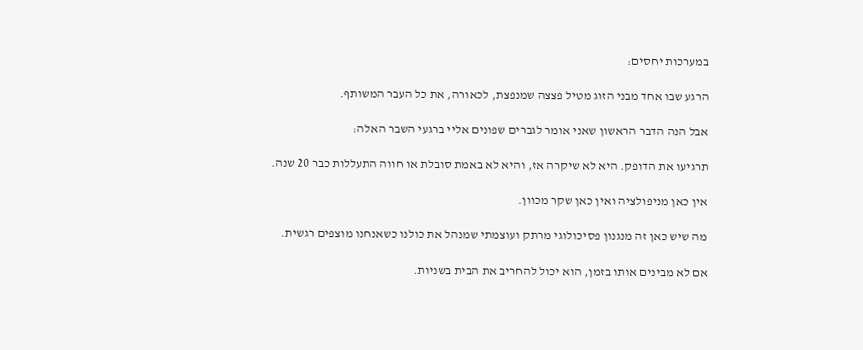במערכות יחסים:

הרגע שבו אחד מבני הזוג מטיל פצצה שמנפצת, לכאורה, את כל העבר המשותף.

אבל הנה הדבר הראשון שאני אומר לגברים שפונים אליי ברגעי השבר האלה:

תרגיעו את הדופק. היא לא שיקרה אז, והיא לא באמת סובלת או חווה התעללות כבר 20 שנה.

אין כאן מניפולציה ואין כאן שקר מכוון.

מה שיש כאן זה מנגנון פסיכולוגי מרתק ועוצמתי שמנהל את כולנו כשאנחנו מוצפים רגשית.

אם לא מבינים אותו בזמן, הוא יכול להחריב את הבית בשניות.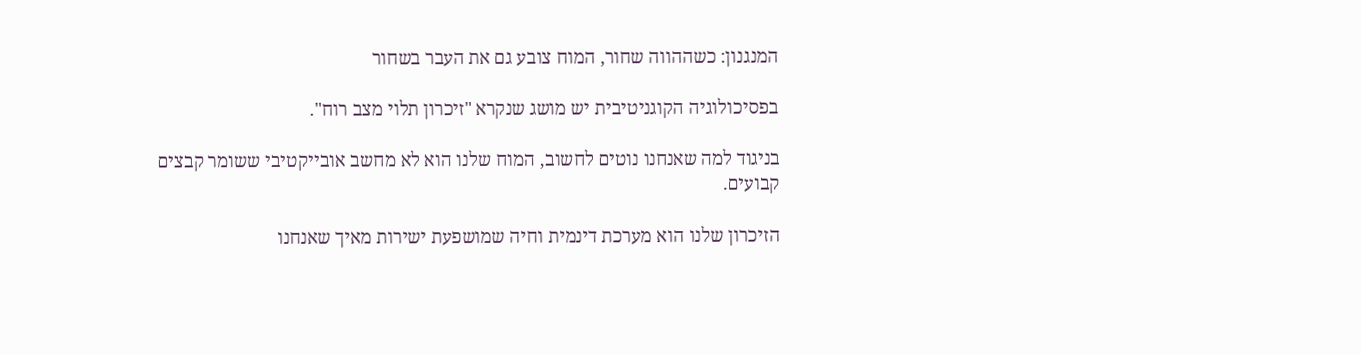המנגנון: כשההווה שחור, המוח צובע גם את העבר בשחור

בפסיכולוגיה הקוגניטיבית יש מושג שנקרא "זיכרון תלוי מצב רוח".

בניגוד למה שאנחנו נוטים לחשוב, המוח שלנו הוא לא מחשב אובייקטיבי ששומר קבצים קבועים.

הזיכרון שלנו הוא מערכת דינמית וחיה שמושפעת ישירות מאיך שאנחנו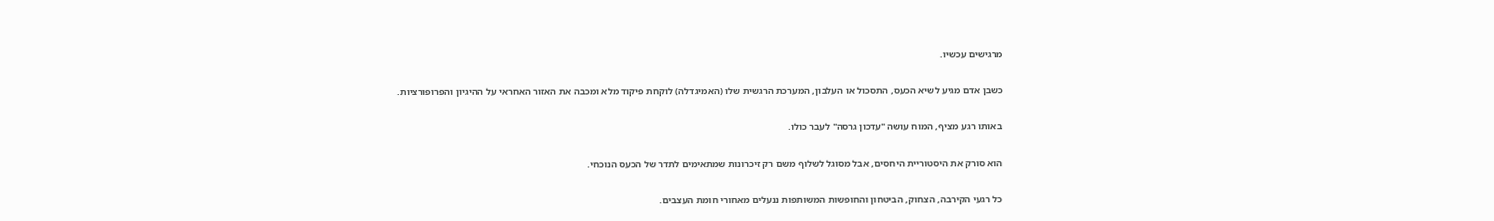מרגישים עכשיו.

כשבן אדם מגיע לשיא הכעס, התסכול או העלבון, המערכת הרגשית שלו (האמיגדלה) לוקחת פיקוד מלא ומכבה את האזור האחראי על ההיגיון והפרופורציות.

באותו רגע מציף, המוח עושה "עדכון גרסה" לעבר כולו.

הוא סורק את היסטוריית היחסים, אבל מסוגל לשלוף משם רק זיכרונות שמתאימים לתדר של הכעס הנוכחי.

כל רגעי הקירבה, הצחוק, הביטחון והחופשות המשותפות ננעלים מאחורי חומת העצבים.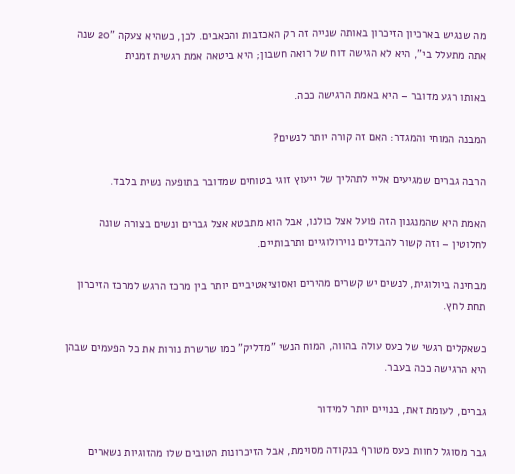מה שנגיש בארכיון הזיכרון באותה שנייה זה רק האכזבות והכאבים. לכן, כשהיא צעקה "20 שנה אתה מתעלל בי", היא לא הגישה דוח של רואה חשבון; היא ביטאה אמת רגשית זמנית

באותו רגע מדובר – היא באמת הרגישה ככה.

המבנה המוחי והמגדר: האם זה קורה יותר לנשים?

הרבה גברים שמגיעים אליי לתהליך של ייעוץ זוגי בטוחים שמדובר בתופעה נשית בלבד.

האמת היא שהמנגנון הזה פועל אצל כולנו, אבל הוא מתבטא אצל גברים ונשים בצורה שונה לחלוטין – וזה קשור להבדלים נוירולוגיים ותרבותיים.

מבחינה ביולוגית, לנשים יש קשרים מהירים ואסוציאטיביים יותר בין מרכז הרגש למרכז הזיכרון תחת לחץ.

כשאקלים רגשי של כעס עולה בהווה, המוח הנשי "מדליק" כמו שרשרת נורות את כל הפעמים שבהן היא הרגישה ככה בעבר.

גברים, לעומת זאת, בנויים יותר למידור

גבר מסוגל לחוות כעס מטורף בנקודה מסוימת, אבל הזיכרונות הטובים שלו מהזוגיות נשארים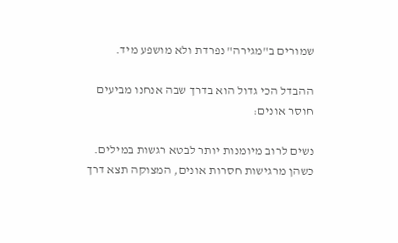שמורים ב"מגירה" נפרדת ולא מושפע מיד.

ההבדל הכי גדול הוא בדרך שבה אנחנו מביעים חוסר אונים:

נשים לרוב מיומנות יותר לבטא רגשות במילים. כשהן מרגישות חסרות אונים, המצוקה תצא דרך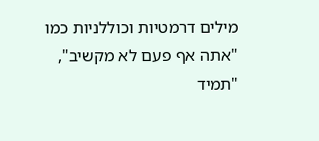מילים דרמטיות וכוללניות כמו "אתה אף פעם לא מקשיב", "תמיד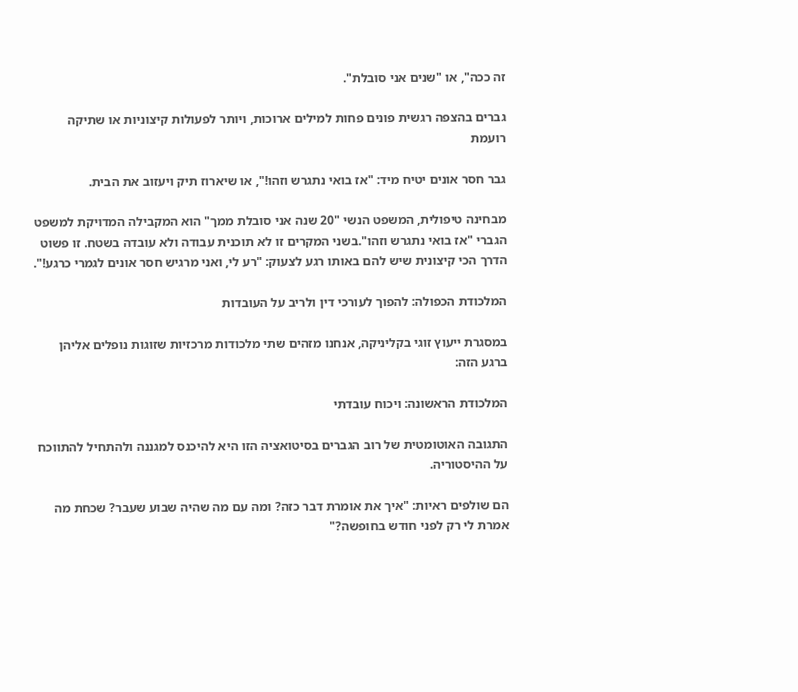זה ככה", או "שנים אני סובלת".

גברים בהצפה רגשית פונים פחות למילים ארוכות, ויותר לפעולות קיצוניות או שתיקה רועמת

גבר חסר אונים יטיח מיד: "אז בואי נתגרש וזהו!", או שיארוז תיק ויעזוב את הבית.

מבחינה טיפולית, המשפט הנשי "20 שנה אני סובלת ממך" הוא המקבילה המדויקת למשפט הגברי "אז בואי נתגרש וזהו".בשני המקרים זו לא תוכנית עבודה ולא עובדה בשטח. זו פשוט הדרך הכי קיצונית שיש להם באותו רגע לצעוק: "רע לי, ואני מרגיש חסר אונים לגמרי כרגע!".

המלכודת הכפולה: להפוך לעורכי דין ולריב על העובדות

במסגרת ייעוץ זוגי בקליניקה, אנחנו מזהים שתי מלכודות מרכזיות שזוגות נופלים אליהן ברגע הזה:

המלכודת הראשונה: ויכוח עובדתי

התגובה האוטומטית של רוב הגברים בסיטואציה הזו היא להיכנס למגננה ולהתחיל להתווכח על ההיסטוריה.

הם שולפים ראיות: "איך את אומרת דבר כזה? ומה עם מה שהיה שבוע שעבר? שכחת מה אמרת לי רק לפני חודש בחופשה?"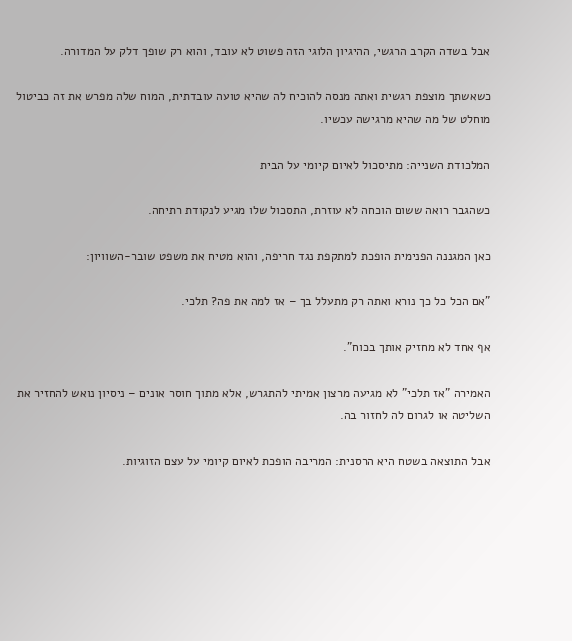אבל בשדה הקרב הרגשי, ההיגיון הלוגי הזה פשוט לא עובד, והוא רק שופך דלק על המדורה.

כשאשתך מוצפת רגשית ואתה מנסה להוכיח לה שהיא טועה עובדתית, המוח שלה מפרש את זה כביטול מוחלט של מה שהיא מרגישה עכשיו.

המלכודת השנייה: מתיסכול לאיום קיומי על הבית

כשהגבר רואה ששום הוכחה לא עוזרת, התסכול שלו מגיע לנקודת רתיחה.

כאן המגננה הפנימית הופכת למתקפת נגד חריפה, והוא מטיח את משפט שובר-השוויון:

"אם הכל כל כך נורא ואתה רק מתעלל בך – אז למה את פה? תלכי.

אף אחד לא מחזיק אותך בכוח".

האמירה "אז תלכי" לא מגיעה מרצון אמיתי להתגרש, אלא מתוך חוסר אונים – ניסיון נואש להחזיר את השליטה או לגרום לה לחזור בה.

אבל התוצאה בשטח היא הרסנית: המריבה הופכת לאיום קיומי על עצם הזוגיות.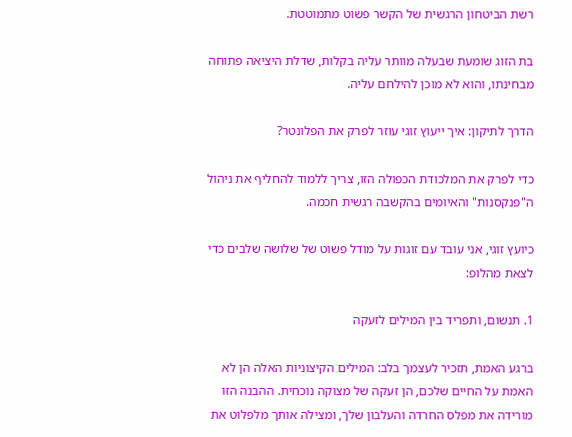רשת הביטחון הרגשית של הקשר פשוט מתמוטטת.

בת הזוג שומעת שבעלה מוותר עליה בקלות, שדלת היציאה פתוחה מבחינתו, והוא לא מוכן להילחם עליה.

הדרך לתיקון: איך ייעוץ זוגי עוזר לפרק את הפלונטר?

כדי לפרק את המלכודת הכפולה הזו, צריך ללמוד להחליף את ניהול ה"פנקסנות" והאיומים בהקשבה רגשית חכמה.

כיועץ זוגי, אני עובד עם זוגות על מודל פשוט של שלושה שלבים כדי לצאת מהלופ:

1. תנשום, ותפריד בין המילים לזעקה

ברגע האמת, תזכיר לעצמך בלב: המילים הקיצוניות האלה הן לא האמת על החיים שלכם, הן זעקה של מצוקה נוכחית. ההבנה הזו מורידה את מפלס החרדה והעלבון שלך, ומצילה אותך מלפלוט את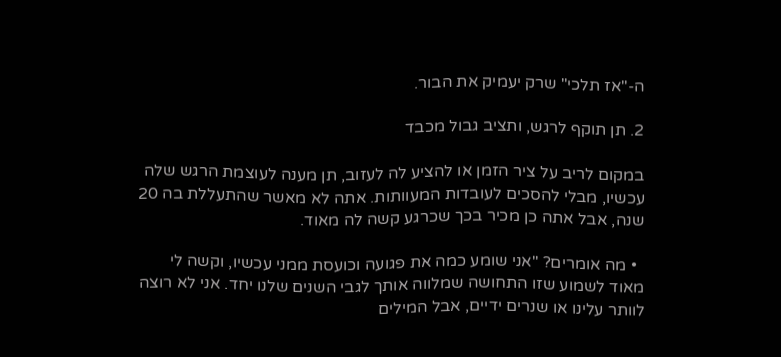ה-"אז תלכי" שרק יעמיק את הבור.

2. תן תוקף לרגש, ותציב גבול מכבד

במקום לריב על ציר הזמן או להציע לה לעזוב, תן מענה לעוצמת הרגש שלה עכשיו, מבלי להסכים לעובדות המעוותות. אתה לא מאשר שהתעללת בה 20 שנה, אבל אתה כן מכיר בכך שכרגע קשה לה מאוד.

  • מה אומרים? "אני שומע כמה את פגועה וכועסת ממני עכשיו, וקשה לי מאוד לשמוע שזו התחושה שמלווה אותך לגבי השנים שלנו יחד. אני לא רוצה לוותר עלינו או שנרים ידיים, אבל המילים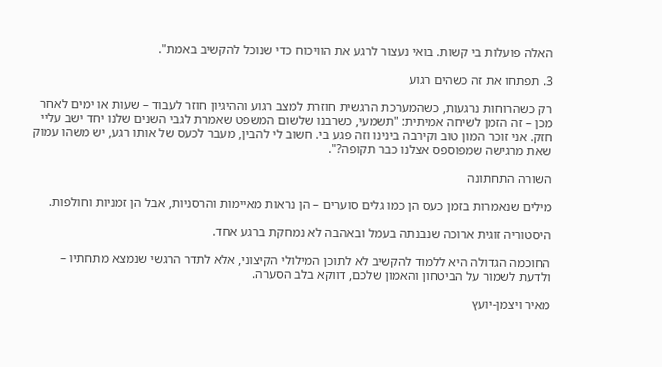האלה פועלות בי קשות. בואי נעצור לרגע את הוויכוח כדי שנוכל להקשיב באמת".

3. תפתחו את זה כשהים רגוע

רק כשהרוחות נרגעות, כשהמערכת הרגשית חוזרת למצב רגוע וההיגיון חוזר לעבוד – שעות או ימים לאחר מכן – זה הזמן לשיחה אמיתית: "תשמעי, כשרבנו שלשום המשפט שאמרת לגבי השנים שלנו יחד ישב עליי חזק. אני זוכר המון טוב וקירבה בינינו וזה פגע בי. חשוב לי להבין, מעבר לכעס של אותו רגע, יש משהו עמוק שאת מרגישה שמפוספס אצלנו כבר תקופה?".

השורה התחתונה

מילים שנאמרות בזמן כעס הן כמו גלים סוערים – הן נראות מאיימות והרסניות, אבל הן זמניות וחולפות.

היסטוריה זוגית ארוכה שנבנתה בעמל ובאהבה לא נמחקת ברגע אחד.

החוכמה הגדולה היא ללמוד להקשיב לא לתוכן המילולי הקיצוני, אלא לתדר הרגשי שנמצא מתחתיו – ולדעת לשמור על הביטחון והאמון שלכם, דווקא בלב הסערה.

מאיר ויצמן-יועץ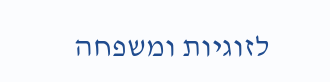לזוגיות ומשפחה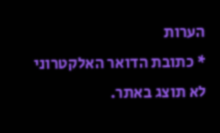הערות
* כתובת הדואר האלקטרוני לא תוצג באתר.